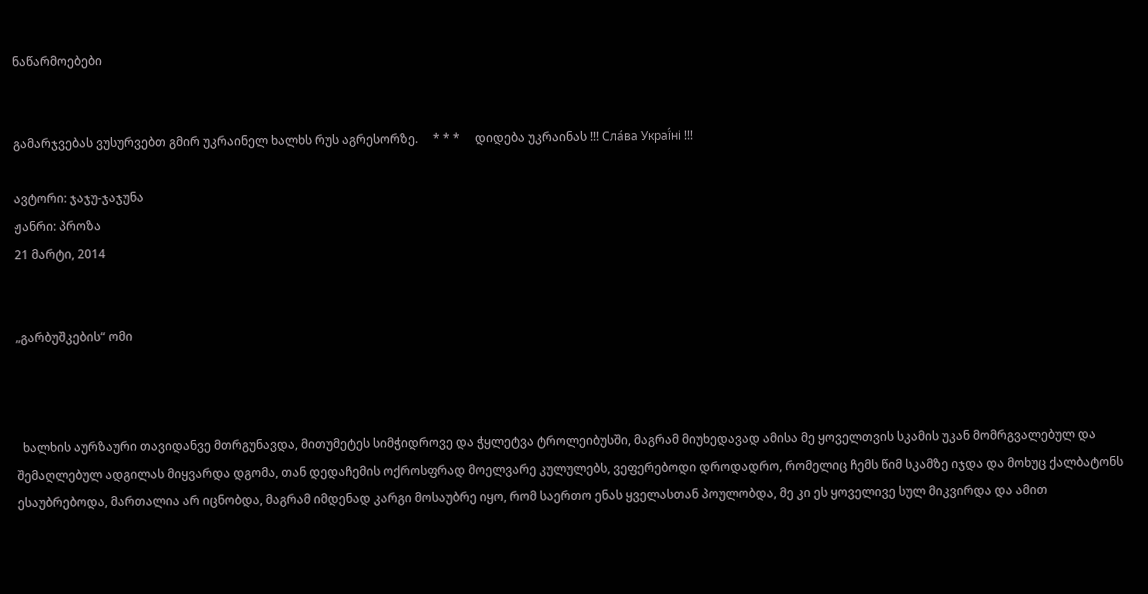ნაწარმოებები


გამარჯვებას ვუსურვებთ გმირ უკრაინელ ხალხს რუს აგრესორზე.     * * *     დიდება უკრაინას !!! Сла́ва Украї́ні !!!

ავტორი: ჯაჯუ-ჯაჯუნა
ჟანრი: პროზა
21 მარტი, 2014


„გარბუშკების“ ომი



  ხალხის აურზაური თავიდანვე მთრგუნავდა, მითუმეტეს სიმჭიდროვე და ჭყლეტვა ტროლეიბუსში, მაგრამ მიუხედავად ამისა მე ყოველთვის სკამის უკან მომრგვალებულ და შემაღლებულ ადგილას მიყვარდა დგომა, თან დედაჩემის ოქროსფრად მოელვარე კულულებს, ვეფერებოდი დროდადრო, რომელიც ჩემს წიმ სკამზე იჯდა და მოხუც ქალბატონს ესაუბრებოდა, მართალია არ იცნობდა, მაგრამ იმდენად კარგი მოსაუბრე იყო, რომ საერთო ენას ყველასთან პოულობდა, მე კი ეს ყოველივე სულ მიკვირდა და ამით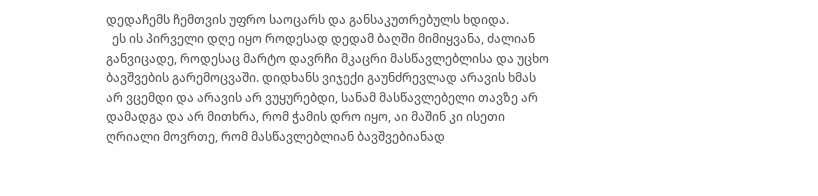დედაჩემს ჩემთვის უფრო საოცარს და განსაკუთრებულს ხდიდა.
  ეს ის პირველი დღე იყო როდესად დედამ ბაღში მიმიყვანა, ძალიან განვიცადე, როდესაც მარტო დავრჩი მკაცრი მასწავლებლისა და უცხო ბავშვების გარემოცვაში. დიდხანს ვიჯექი გაუნძრევლად არავის ხმას არ ვცემდი და არავის არ ვუყურებდი, სანამ მასწავლებელი თავზე არ დამადგა და არ მითხრა, რომ ჭამის დრო იყო, აი მაშინ კი ისეთი ღრიალი მოვრთე, რომ მასწავლებლიან ბავშვებიანად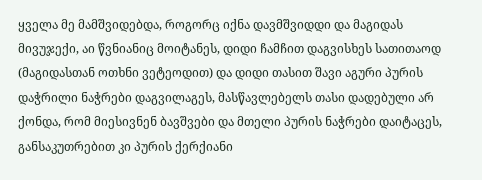ყველა მე მამშვიდებდა, როგორც იქნა დავმშვიდდი და მაგიდას მივუჯექი, აი წვნიანიც მოიტანეს, დიდი ჩამჩით დაგვისხეს სათითაოდ (მაგიდასთან ოთხნი ვეტეოდით) და დიდი თასით შავი აგური პურის დაჭრილი ნაჭრები დაგვილაგეს, მასწავლებელს თასი დადებული არ ქონდა, რომ მიესივნენ ბავშვები და მთელი პურის ნაჭრები დაიტაცეს, განსაკუთრებით კი პურის ქერქიანი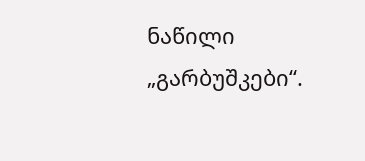ნაწილი „გარბუშკები“.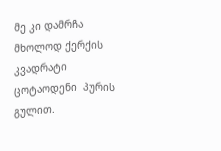მე კი დამრჩა მხოლოდ ქერქის კვადრატი ცოტაოდენი  პურის გულით.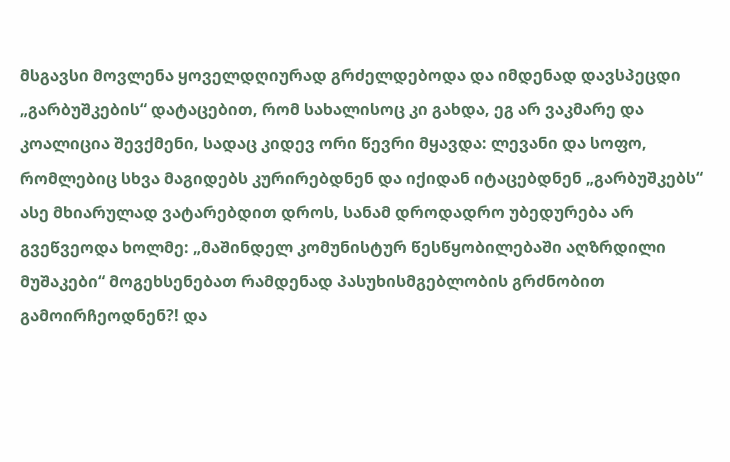მსგავსი მოვლენა ყოველდღიურად გრძელდებოდა და იმდენად დავსპეცდი „გარბუშკების“ დატაცებით, რომ სახალისოც კი გახდა, ეგ არ ვაკმარე და კოალიცია შევქმენი, სადაც კიდევ ორი წევრი მყავდა: ლევანი და სოფო, რომლებიც სხვა მაგიდებს კურირებდნენ და იქიდან იტაცებდნენ „გარბუშკებს“ ასე მხიარულად ვატარებდით დროს, სანამ დროდადრო უბედურება არ გვეწვეოდა ხოლმე: „მაშინდელ კომუნისტურ წესწყობილებაში აღზრდილი მუშაკები“ მოგეხსენებათ რამდენად პასუხისმგებლობის გრძნობით გამოირჩეოდნენ?! და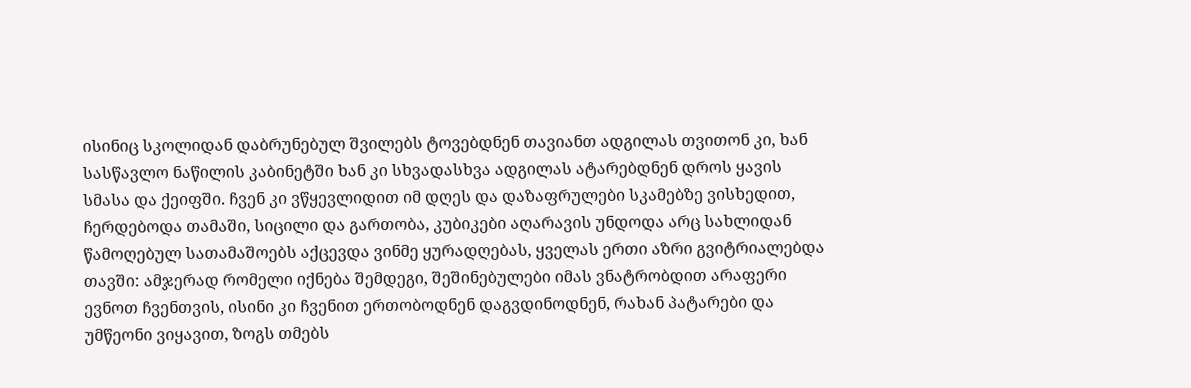ისინიც სკოლიდან დაბრუნებულ შვილებს ტოვებდნენ თავიანთ ადგილას თვითონ კი, ხან სასწავლო ნაწილის კაბინეტში ხან კი სხვადასხვა ადგილას ატარებდნენ დროს ყავის სმასა და ქეიფში. ჩვენ კი ვწყევლიდით იმ დღეს და დაზაფრულები სკამებზე ვისხედით, ჩერდებოდა თამაში, სიცილი და გართობა, კუბიკები აღარავის უნდოდა არც სახლიდან წამოღებულ სათამაშოებს აქცევდა ვინმე ყურადღებას, ყველას ერთი აზრი გვიტრიალებდა თავში: ამჯერად რომელი იქნება შემდეგი, შეშინებულები იმას ვნატრობდით არაფერი ევნოთ ჩვენთვის, ისინი კი ჩვენით ერთობოდნენ დაგვდინოდნენ, რახან პატარები და უმწეონი ვიყავით, ზოგს თმებს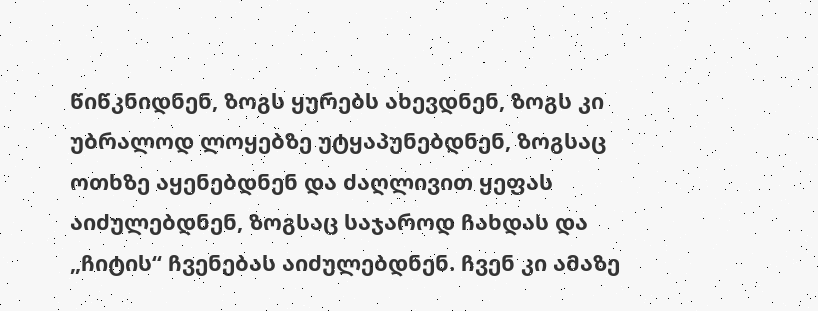წიწკნიდნენ, ზოგს ყურებს ახევდნენ, ზოგს კი უბრალოდ ლოყებზე უტყაპუნებდნენ, ზოგსაც ოთხზე აყენებდნენ და ძაღლივით ყეფას აიძულებდნენ, ზოგსაც საჯაროდ ჩახდას და „ჩიტის“ ჩვენებას აიძულებდნენ. ჩვენ კი ამაზე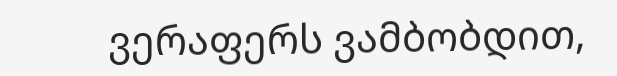ვერაფერს ვამბობდით,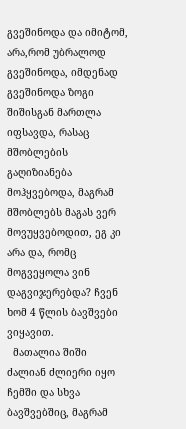გვეშინოდა და იმიტომ, არა,რომ უბრალოდ გვეშინოდა, იმდენად გვეშინოდა ზოგი შიშისგან მართლა იფსავდა, რასაც მშობლების გაღიზიანება მოჰყვებოდა, მაგრამ მშობლებს მაგას ვერ მოვუყვებოდით, ეგ კი არა და, რომც მოგვეყოლა ვინ დაგვიჯერებდა? ჩვენ ხომ 4 წლის ბავშვები ვიყავით.
  მათალია შიში ძალიან ძლიერი იყო ჩემში და სხვა ბავშვებშიც, მაგრამ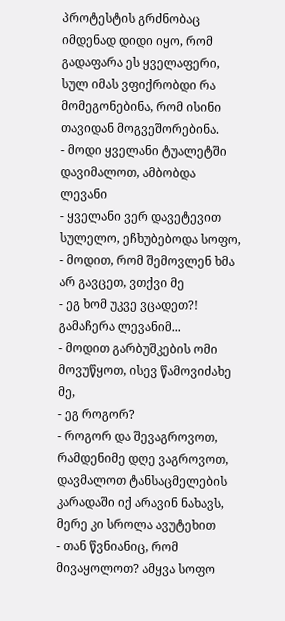პროტესტის გრძნობაც იმდენად დიდი იყო, რომ გადაფარა ეს ყველაფერი, სულ იმას ვფიქრობდი რა მომეგონებინა, რომ ისინი თავიდან მოგვეშორებინა.
- მოდი ყველანი ტუალეტში დავიმალოთ, ამბობდა ლევანი
- ყველანი ვერ დავეტევით სულელო, ეჩხუბებოდა სოფო,
- მოდით, რომ შემოვლენ ხმა არ გავცეთ, ვთქვი მე
- ეგ ხომ უკვე ვცადეთ?! გამაჩერა ლევანიმ...
- მოდით გარბუშკების ომი მოვუწყოთ, ისევ წამოვიძახე მე,
- ეგ როგორ?
- როგორ და შევაგროვოთ, რამდენიმე დღე ვაგროვოთ, დავმალოთ ტანსაცმელების კარადაში იქ არავინ ნახავს, მერე კი სროლა ავუტეხით
- თან წვნიანიც, რომ მივაყოლოთ? ამყვა სოფო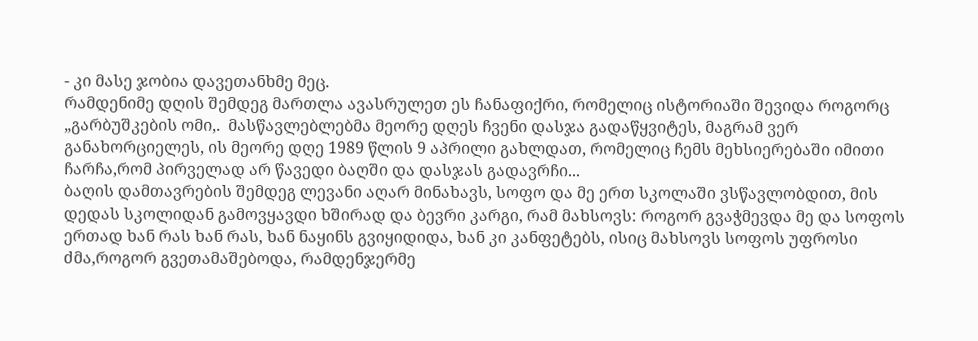- კი მასე ჯობია დავეთანხმე მეც.
რამდენიმე დღის შემდეგ მართლა ავასრულეთ ეს ჩანაფიქრი, რომელიც ისტორიაში შევიდა როგორც „გარბუშკების ომი,.  მასწავლებლებმა მეორე დღეს ჩვენი დასჯა გადაწყვიტეს, მაგრამ ვერ განახორციელეს, ის მეორე დღე 1989 წლის 9 აპრილი გახლდათ, რომელიც ჩემს მეხსიერებაში იმითი ჩარჩა,რომ პირველად არ წავედი ბაღში და დასჯას გადავრჩი...
ბაღის დამთავრების შემდეგ ლევანი აღარ მინახავს, სოფო და მე ერთ სკოლაში ვსწავლობდით, მის დედას სკოლიდან გამოვყავდი ხშირად და ბევრი კარგი, რამ მახსოვს: როგორ გვაჭმევდა მე და სოფოს ერთად ხან რას ხან რას, ხან ნაყინს გვიყიდიდა, ხან კი კანფეტებს, ისიც მახსოვს სოფოს უფროსი ძმა,როგორ გვეთამაშებოდა, რამდენჯერმე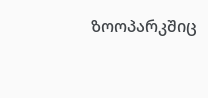ზოოპარკშიც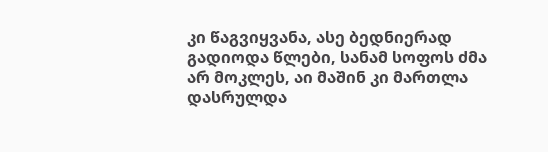კი წაგვიყვანა, ასე ბედნიერად გადიოდა წლები, სანამ სოფოს ძმა არ მოკლეს, აი მაშინ კი მართლა დასრულდა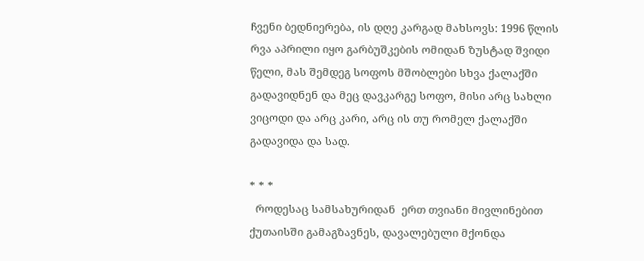ჩვენი ბედნიერება, ის დღე კარგად მახსოვს: 1996 წლის რვა აპრილი იყო გარბუშკების ომიდან ზუსტად შვიდი წელი, მას შემდეგ სოფოს მშობლები სხვა ქალაქში გადავიდნენ და მეც დავკარგე სოფო, მისი არც სახლი ვიცოდი და არც კარი, არც ის თუ რომელ ქალაქში გადავიდა და სად.

* * *
  როდესაც სამსახურიდან  ერთ თვიანი მივლინებით ქუთაისში გამაგზავნეს, დავალებული მქონდა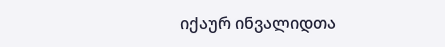იქაურ ინვალიდთა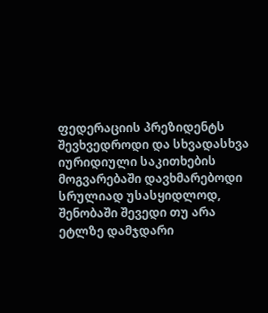ფედერაციის პრეზიდენტს შევხვედროდი და სხვადასხვა იურიდიული საკითხების მოგვარებაში დავხმარებოდი სრულიად უსასყიდლოდ, შენობაში შევედი თუ არა ეტლზე დამჯდარი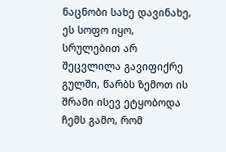ნაცნობი სახე დავინახე, ეს სოფო იყო, სრულებით არ შეცვლილა გავიფიქრე გულში, წარბს ზემოთ ის შრამი ისევ ეტყობოდა ჩემს გამო, რომ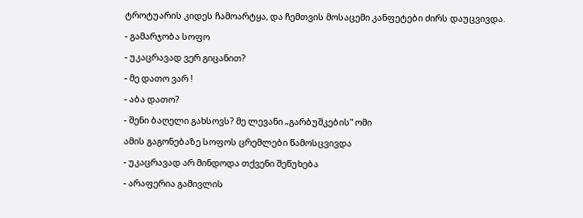ტროტუარის კიდეს ჩამოარტყა, და ჩემთვის მოსაცემი კანფეტები ძირს დაუცვივდა.
- გამარჯობა სოფო
- უკაცრავად ვერ გიცანით?
- მე დათო ვარ !
- აბა დათო?
- შენი ბაღელი გახსოვს? მე ლევანი „გარბუშკების“ ომი
ამის გაგონებაზე სოფოს ცრემლები წამოსცვივდა
- უკაცრავად არ მინდოდა თქვენი შეწუხება
- არაფერია გამივლის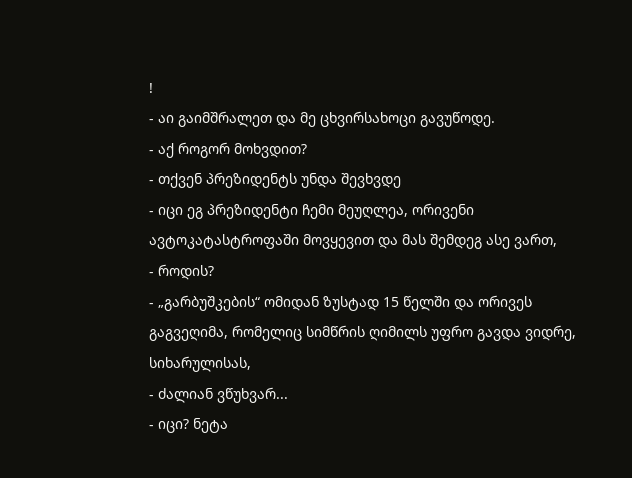!
- აი გაიმშრალეთ და მე ცხვირსახოცი გავუწოდე.
- აქ როგორ მოხვდით?
- თქვენ პრეზიდენტს უნდა შევხვდე
- იცი ეგ პრეზიდენტი ჩემი მეუღლეა, ორივენი ავტოკატასტროფაში მოვყევით და მას შემდეგ ასე ვართ,
- როდის?
- „გარბუშკების“ ომიდან ზუსტად 15 წელში და ორივეს გაგვეღიმა, რომელიც სიმწრის ღიმილს უფრო გავდა ვიდრე, სიხარულისას,
- ძალიან ვწუხვარ...
- იცი? ნეტა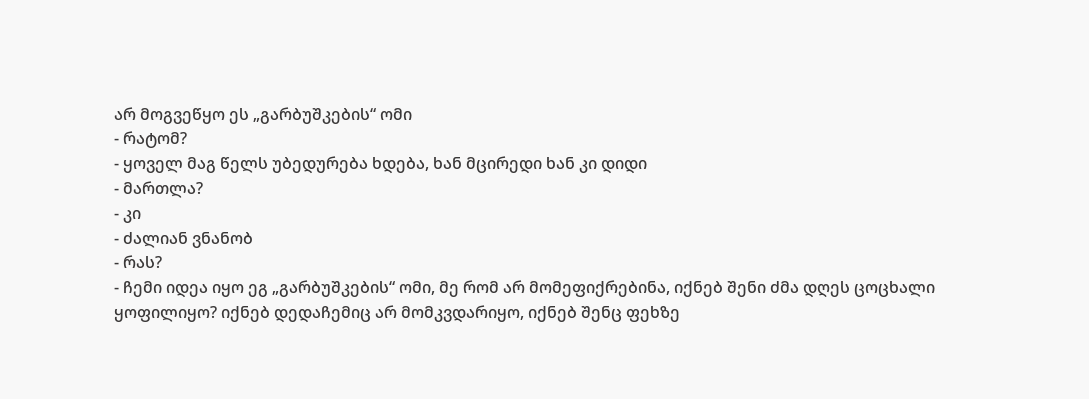არ მოგვეწყო ეს „გარბუშკების“ ომი
- რატომ?
- ყოველ მაგ წელს უბედურება ხდება, ხან მცირედი ხან კი დიდი
- მართლა?
- კი
- ძალიან ვნანობ
- რას?
- ჩემი იდეა იყო ეგ „გარბუშკების“ ომი, მე რომ არ მომეფიქრებინა, იქნებ შენი ძმა დღეს ცოცხალი ყოფილიყო? იქნებ დედაჩემიც არ მომკვდარიყო, იქნებ შენც ფეხზე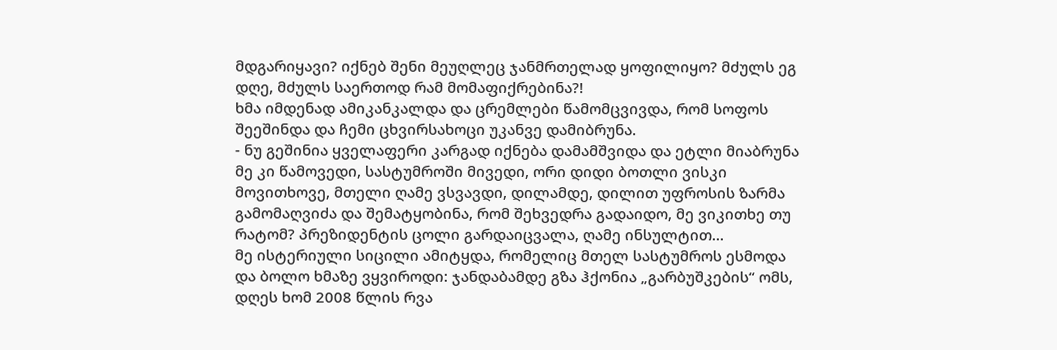მდგარიყავი? იქნებ შენი მეუღლეც ჯანმრთელად ყოფილიყო? მძულს ეგ დღე, მძულს საერთოდ რამ მომაფიქრებინა?!
ხმა იმდენად ამიკანკალდა და ცრემლები წამომცვივდა, რომ სოფოს შეეშინდა და ჩემი ცხვირსახოცი უკანვე დამიბრუნა.
- ნუ გეშინია ყველაფერი კარგად იქნება დამამშვიდა და ეტლი მიაბრუნა
მე კი წამოვედი, სასტუმროში მივედი, ორი დიდი ბოთლი ვისკი მოვითხოვე, მთელი ღამე ვსვავდი, დილამდე, დილით უფროსის ზარმა გამომაღვიძა და შემატყობინა, რომ შეხვედრა გადაიდო, მე ვიკითხე თუ რატომ? პრეზიდენტის ცოლი გარდაიცვალა, ღამე ინსულტით...
მე ისტერიული სიცილი ამიტყდა, რომელიც მთელ სასტუმროს ესმოდა და ბოლო ხმაზე ვყვიროდი: ჯანდაბამდე გზა ჰქონია „გარბუშკების“ ომს, დღეს ხომ 2008 წლის რვა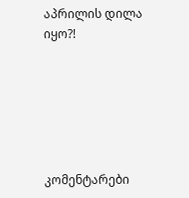აპრილის დილა იყო?!






კომენტარები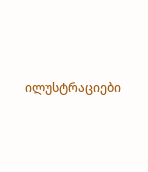ილუსტრაციები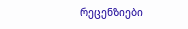რეცენზიები